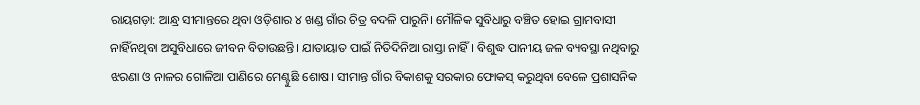ରାୟଗଡ଼ା: ଆନ୍ଧ୍ର ସୀମାନ୍ତରେ ଥିବା ଓଡ଼ିଶାର ୪ ଖଣ୍ଡ ଗାଁର ଚିତ୍ର ବଦଳି ପାରୁନି। ମୌଳିକ ସୁବିଧାରୁ ବଞ୍ଚିତ ହୋଇ ଗ୍ରାମବାସୀ ନାହିଁନଥିବା ଅସୁବିଧାରେ ଜୀବନ ବିତାଉଛନ୍ତି। ଯାତାୟାତ ପାଇଁ ନିତିଦିନିଆ ରାସ୍ତା ନାହିଁ। ବିଶୁଦ୍ଧ ପାନୀୟ ଜଳ ବ୍ୟବସ୍ଥା ନଥିବାରୁ ଝରଣା ଓ ନାଳର ଗୋଳିଆ ପାଣିରେ ମେଣ୍ଟୁଛି ଶୋଷ। ସୀମାନ୍ତ ଗାଁର ବିକାଶକୁ ସରକାର ଫୋକସ୍‌ କରୁଥିବା ବେଳେ ପ୍ରଶାସନିକ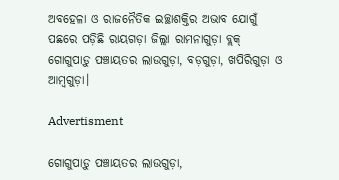ଅବହେଳା ଓ ରାଜନୈତିକ ଇଚ୍ଛାଶକ୍ତିର ଅଭାବ ଯୋଗୁଁ ପଛରେ ପଡ଼ିଛି ରାୟଗଡ଼ା ଜିଲ୍ଲା ରାମନାଗୁଡ଼ା ବ୍ଲକ୍‌ ଗୋଗୁପାଡ଼ୁ ପଞ୍ଚାୟତର ଲାଉଗୁଡ଼ା, ବଡ଼ଗୁଡ଼ା, ଖପିରିଗୁଡ଼ା ଓ ଆମ୍ବଗୁଡ଼ା।

Advertisment

ଗୋଗୁପାଡ଼ୁ ପଞ୍ଚାୟତର ଲାଉଗୁଡ଼ା,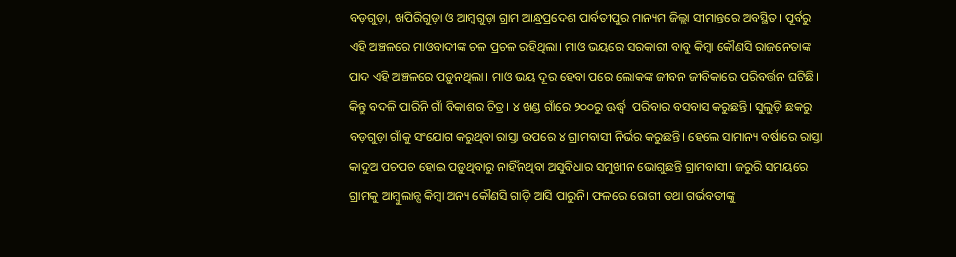ବଡ଼ଗୁଡ଼ା, ଖପିରିଗୁଡ଼ା ଓ ଆମ୍ବଗୁଡ଼ା ଗ୍ରାମ ଆନ୍ଧ୍ରପ୍ରଦେଶ ପାର୍ବତୀପୁର ମାନ୍ୟମ ଜିଲ୍ଲା ସୀମାନ୍ତରେ ଅବସ୍ଥିତ। ପୂର୍ବରୁ ଏହି ଅଞ୍ଚଳରେ ମାଓବାଦୀଙ୍କ ଚଳ ପ୍ରଚଳ ରହିଥିଲା। ମାଓ ଭୟରେ ସରକାରୀ ବାବୁ କିମ୍ବା କୌଣସି ରାଜନେତାଙ୍କ ପାଦ ଏହି ଅଞ୍ଚଳରେ ପଡ଼ୁନଥିଲା। ମାଓ ଭୟ ଦୂର ହେବା ପରେ ଲୋକଙ୍କ ଜୀବନ ଜୀବିକାରେ ପରିବର୍ତ୍ତନ ଘଟିଛି। କିନ୍ତୁ ବଦଳି ପାରିନି ଗାଁ ବିକାଶର ଚିତ୍ର। ୪ ଖଣ୍ଡ ଗାଁରେ ୨୦୦ରୁ ଊର୍ଦ୍ଧ୍ବ  ପରିବାର ବସବାସ କରୁଛନ୍ତି। ସୁଲୁଡ଼ି ଛକରୁ ବଡ଼ଗୁଡ଼ା ଗାଁକୁ ସଂଯୋଗ କରୁଥିବା ରାସ୍ତା ଉପରେ ୪ ଗ୍ରାମବାସୀ ନିର୍ଭର କରୁଛନ୍ତି। ହେଲେ ସାମାନ୍ୟ ବର୍ଷାରେ ରାସ୍ତା କାଦୁଅ ପଚପଚ ହୋଇ ପଡ଼ୁଥିବାରୁ ନାହିଁନଥିବା ଅସୁବିଧାର ସମୁଖୀନ ଭୋଗୁଛନ୍ତି ଗ୍ରାମବାସୀ। ଜରୁରି ସମୟରେ ଗ୍ରାମକୁ ଆମ୍ବୁଲାନ୍ସ କିମ୍ବା ଅନ୍ୟ କୌଣସି ଗାଡ଼ି ଆସି ପାରୁନି। ଫଳରେ ରୋଗୀ ତଥା ଗର୍ଭବତୀଙ୍କୁ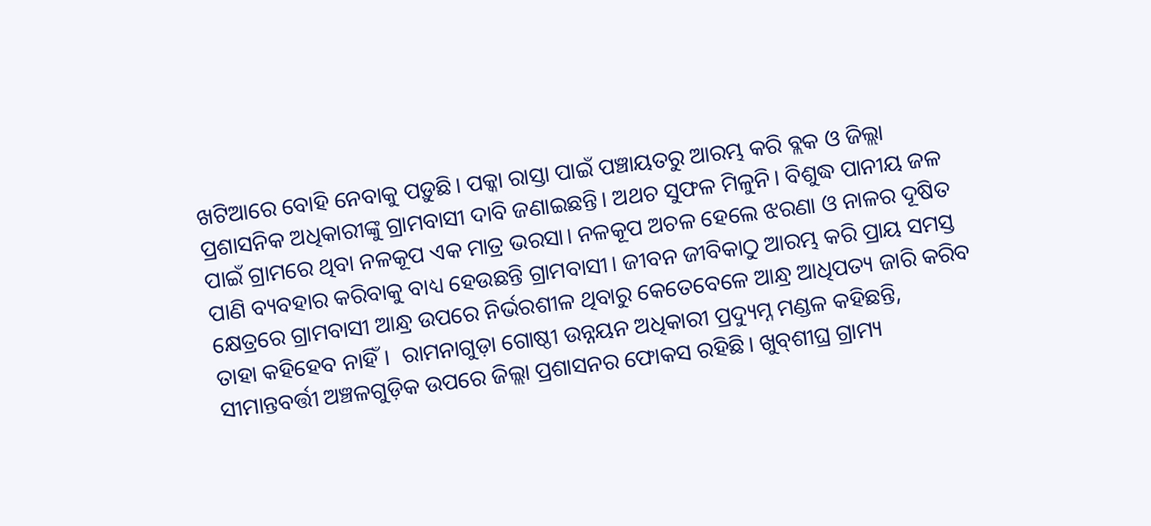ଖଟିଆରେ ବୋହି ନେବାକୁ ପଡ଼ୁଛି। ପକ୍କା ରାସ୍ତା ପାଇଁ ପଞ୍ଚାୟତରୁ ଆରମ୍ଭ କରି ବ୍ଲକ ଓ ଜିଲ୍ଲା ପ୍ରଶାସନିକ ଅଧିକାରୀଙ୍କୁ ଗ୍ରାମବାସୀ ଦାବି ଜଣାଇଛନ୍ତି। ଅଥଚ ସୁଫଳ ମିଳୁନି। ବିଶୁଦ୍ଧ ପାନୀୟ ଜଳ ପାଇଁ ଗ୍ରାମରେ ଥିବା ନଳକୂପ ଏକ ମାତ୍ର ଭରସା। ନଳକୂପ ଅଚଳ ହେଲେ ଝରଣା ଓ ନାଳର ଦୂଷିତ ପାଣି ବ୍ୟବହାର କରିବାକୁ ବାଧ୍ୟ ହେଉଛନ୍ତି ଗ୍ରାମବାସୀ। ଜୀବନ ଜୀବିକାଠୁ ଆରମ୍ଭ କରି ପ୍ରାୟ ସମସ୍ତ କ୍ଷେତ୍ରରେ ଗ୍ରାମବାସୀ ଆନ୍ଧ୍ର ଉପରେ ନିର୍ଭରଶୀଳ ଥିବାରୁ କେତେବେଳେ ଆନ୍ଧ୍ର ଆଧିପତ୍ୟ ଜାରି କରିବ ତାହା କହିହେବ ନାହିଁ।  ରାମନାଗୁଡ଼ା ଗୋଷ୍ଠୀ ଉନ୍ନୟନ ଅଧିକାରୀ ପ୍ରଦ୍ୟୁମ୍ନ ମଣ୍ଡଳ କହିଛନ୍ତି, ସୀମାନ୍ତବର୍ତ୍ତୀ ଅଞ୍ଚଳଗୁଡ଼ିକ ଉପରେ ଜିଲ୍ଲା ପ୍ରଶାସନର ଫୋକସ ରହିଛି। ଖୁବ୍‌ଶୀଘ୍ର ଗ୍ରାମ୍ୟ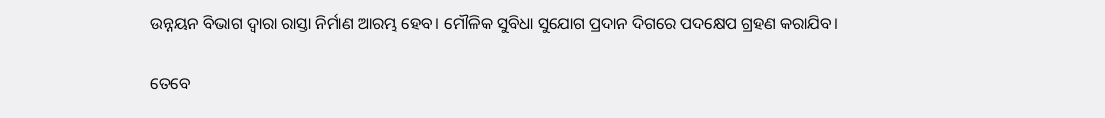ଉନ୍ନୟନ ବିଭାଗ ଦ୍ୱାରା ରାସ୍ତା ନିର୍ମାଣ ଆରମ୍ଭ ହେବ। ମୌଳିକ ସୁବିଧା ସୁଯୋଗ ପ୍ରଦାନ ଦିଗରେ ପଦକ୍ଷେପ ଗ୍ରହଣ କରାଯିବ।

ତେବେ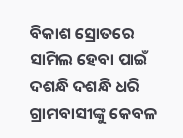ବିକାଶ ସ୍ରୋତରେ ସାମିଲ ହେବା ପାଇଁ ଦଶନ୍ଧି ଦଶନ୍ଧି ଧରି ଗ୍ରାମବାସୀଙ୍କୁ କେବଳ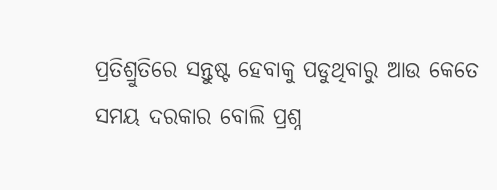ପ୍ରତିଶ୍ରୁତିରେ ସନ୍ତୁଷ୍ଟ ହେବାକୁ ପଡୁଥିବାରୁ ଆଉ କେ‌ତେ ସମୟ ଦରକାର ବୋଲି ପ୍ରଶ୍ନ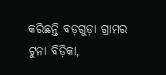କରିଛନ୍ତି ବଡ଼ଗୁଡ଼ା ଗ୍ରାମର ଟୁନା ବିଡ଼ିକା,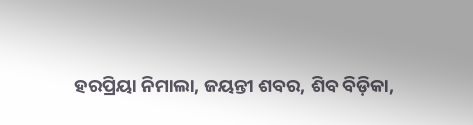ହରପ୍ରିୟା ନିମାଲା, ଜୟନ୍ତୀ ଶବର, ଶିବ ବିଡ଼ିକା,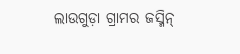ଲାଉଗୁଡ଼ା ଗ୍ରାମର ଜସ୍ମିନ୍‌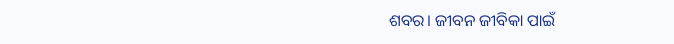ଶବର। ଜୀବନ ଜୀବିକା ପାଇଁ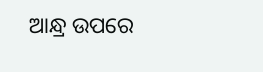ଆନ୍ଧ୍ର ଉପରେ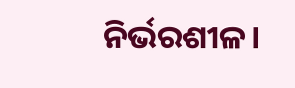ନିର୍ଭରଶୀଳ।